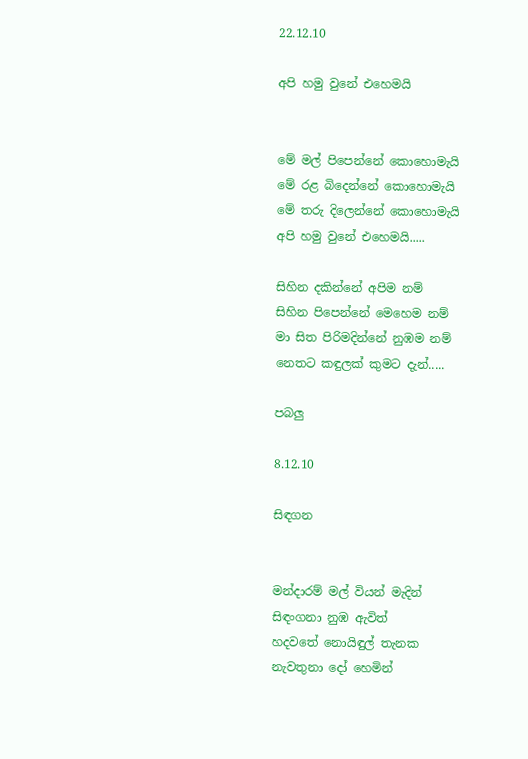22.12.10

අපි හමු වුනේ එහෙමයි


මේ මල් පිපෙන්නේ කොහොමැයි
මේ රළ බිදෙන්නේ කොහොමැයි
මේ තරු දිලෙන්නේ කොහොමැයි
අපි හමු වුනේ එහෙමයි.....

සිහින දකින්නේ අපිම නම්
සිහින පිපෙන්නේ මෙහෙම නම්
මා සිත පිරිමදින්නේ නුඹම නම්
නෙතට කඳුලක් කුමට දැන්.....

පබලු

8.12.10

සිඳගන


මන්දාරම් මල් වියන් මැදින්
සිඳංගනා නුඹ ඇවිත්
හදවතේ නොයිඳුල් තැනක
නැවතුනා දෝ හෙමින්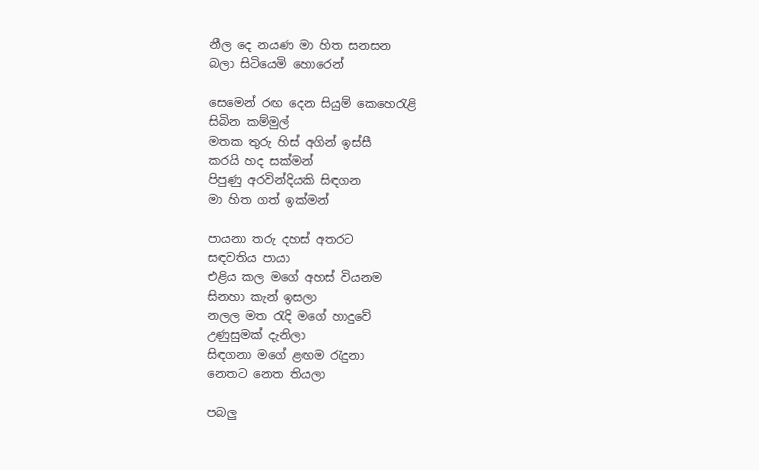නීල දෙ නයණ මා හිත සනසන
බලා සිටියෙමි හොරෙන්

සෙමෙන් රඟ දෙන සියුම් කෙහෙරැළි
සිබින කම්මුල්
මතක තුරු හිස් අගින් ඉස්සී
කරයි හද සක්මන්
පිපුණු අරවින්දියකි සිඳගන
මා හිත ගත් ඉක්මන්

පායනා තරු දහස් අතරට
සඳවතිය පායා
එළිය කල මගේ අහස් වියනම
සිනහා කැන් ඉසලා
නලල මත රැදි මගේ හාදුවේ
උණුසුමක් දැනිලා
සිඳගනා මගේ ළඟම රැදුනා
නෙතට නෙත තියලා

පබලු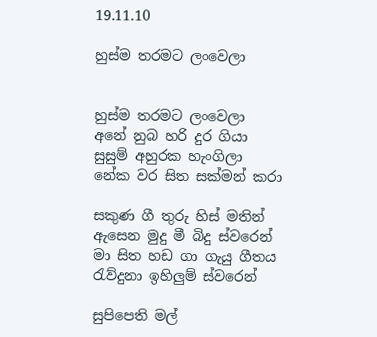19.11.10

හුස්ම තරමට ලංවෙලා


හුස්ම තරමට ලංවෙලා
අනේ නුබ හරි දුර ගියා
සුසුම් අහුරක හැංගිලා
නේක වර සිත සක්මන් කරා

සකුණ ගී තුරු හිස් මතින්
ඇසෙන මුදු මී බිදු ස්වරෙන්
මා සිත හඩ ගා ගැයු ගීතය
රැව්දුනා ඉහිලුම් ස්වරෙන්

සුපිපෙති මල්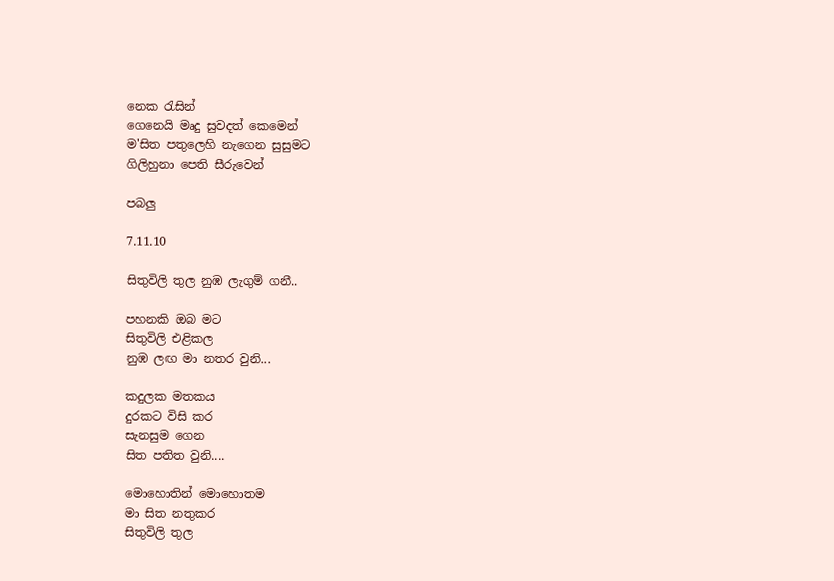නෙක රැසින්
ගෙනෙයි මෘදු සුවදත් කෙමෙන්
ම'සිත පතුලෙහි නැගෙන සුසුමට
ගිලිහුනා පෙති සීරුවෙන්

පබලු

7.11.10

සිතුවිලි තුල නුඹ ලැගුම් ගනී..

පහනකි ඔබ මට
සිතුවිලි එළිකල
නුඹ ලඟ මා නතර වුනි...

කදුලක මතකය
දුරකට විසි කර
සැනසුම ගෙන
සිත පතිත වුනි....

මොහොතින් මොහොතම
මා සිත නතුකර
සිතුවිලි තුල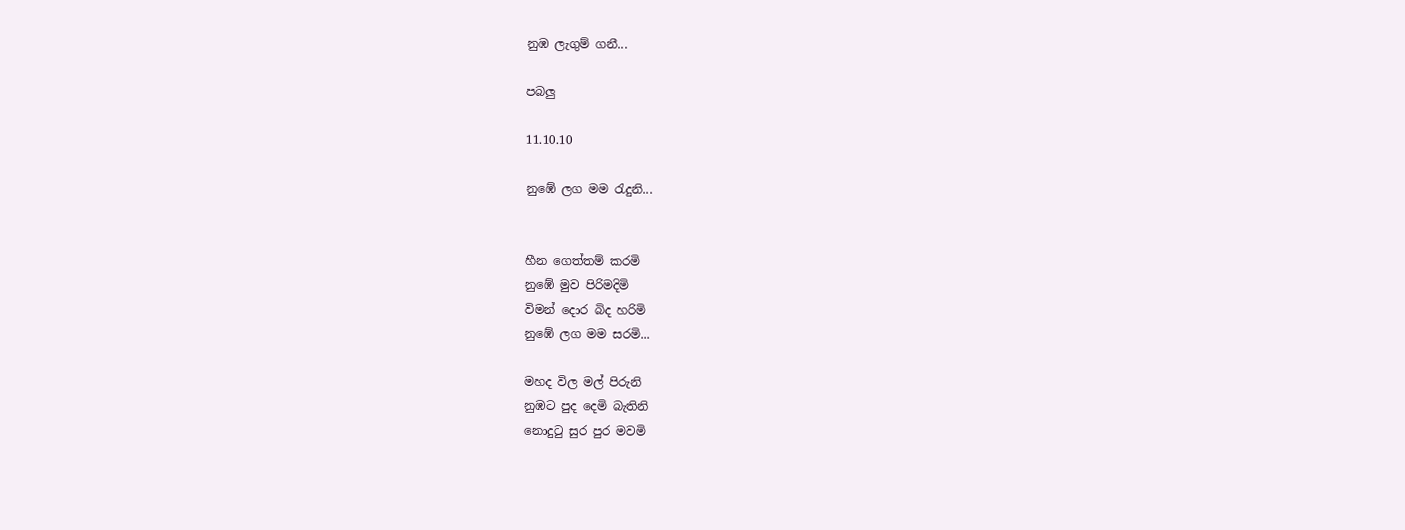නුඹ ලැගුම් ගනී...

පබලු

11.10.10

නුඹේ ලග මම රැදුනි...


හීන ගෙත්තම් කරමි
නුඹේ මුව පිරිමදිමි
විමන් දොර බිද හරිමි
නුඹේ ලග මම සරමි...

මහද විල මල් පිරුනි
නුඹට පුද දෙමි බැතිනි
නොදුටු සුර පුර මවමි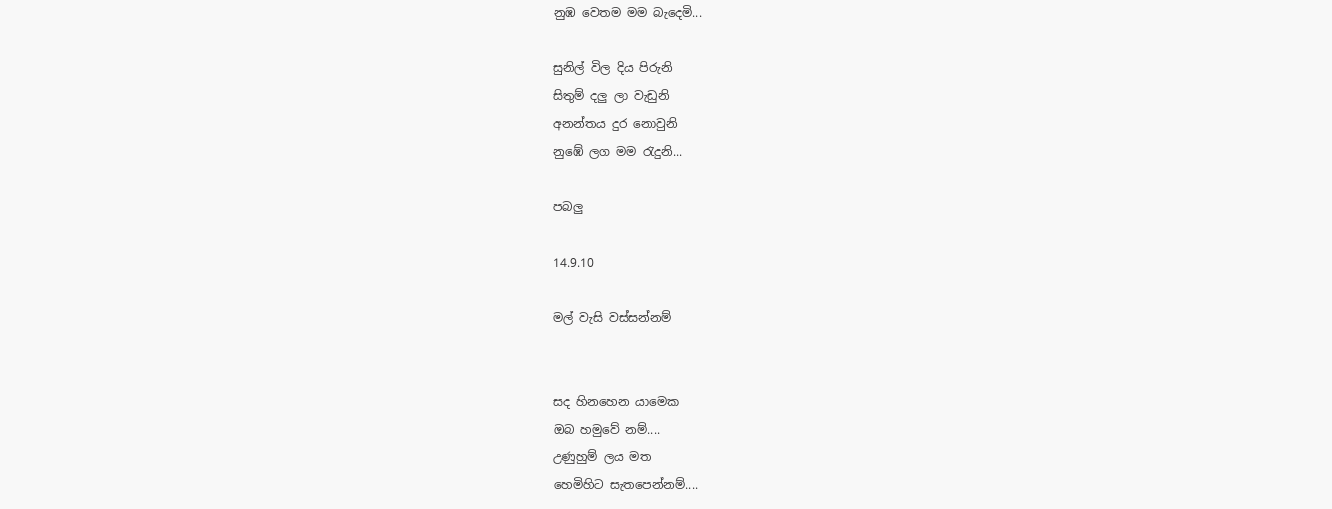නුඹ වෙතම මම බැදෙමි...

සුනිල් විල දිය පිරුනි
සිතුම් දලු ලා වැඩුනි
අනන්තය දුර නොවුනි
නුඹේ ලග මම රැදුනි...

පබලු

14.9.10

මල් වැසි වස්සන්නම්


සද හිනහෙන යාමෙක
ඔබ හමුවේ නම්....
උණුහුම් ලය මත
හෙමිහිට සැතපෙන්නම්....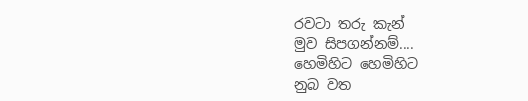රවටා තරු කැන්
මුව සිපගන්නම්....
හෙමිහිට හෙමිහිට
නුබ වත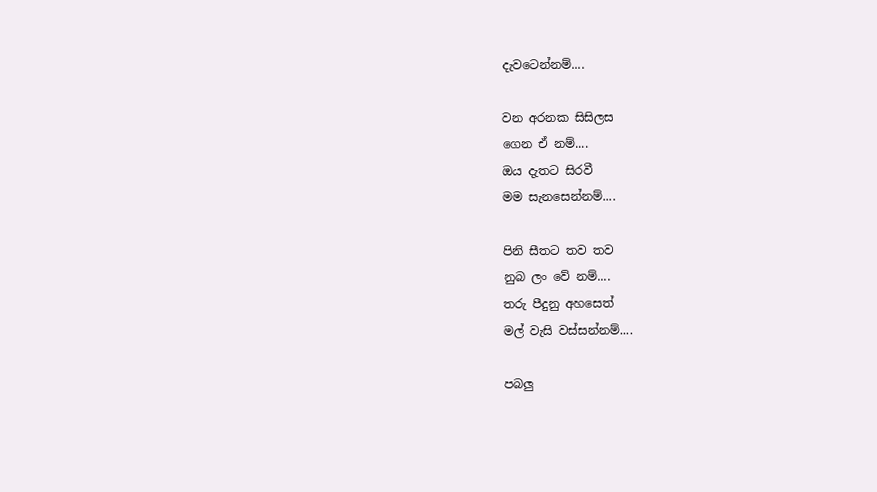දැවටෙන්නම්....

වන අරනක සිසිලස
ගෙන ඒ නම්....
ඔය දැතට සිරවී
මම සැනසෙන්නම්....

පිනි සීතට තව තව
නුබ ලං වේ නම්....
තරු පීදුනු අහසෙත්
මල් වැසි වස්සන්නම්....

පබලු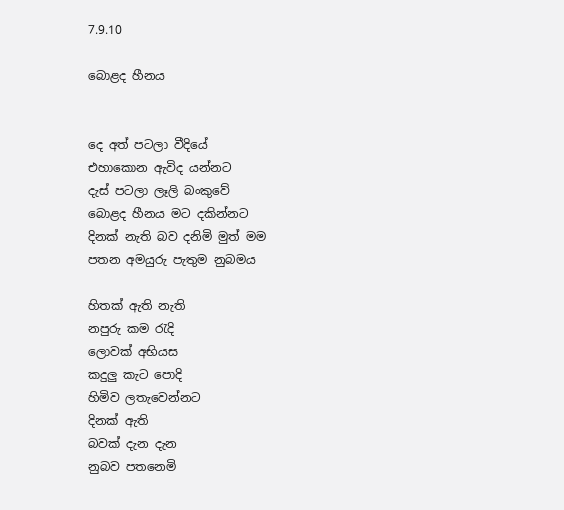7.9.10

බොළද හීනය


දෙ අත් පටලා වීදියේ
එහාකොන ඇවිද යන්නට
දැස් පටලා ලෑලි බංකුවේ
බොළද හීනය මට දකින්නට
දිනක් නැති බව දනිමි මුත් මම
පතන අමයුරු පැතුම නුබමය

හිතක් ඇති නැති
නපුරු කම රැදි
ලොවක් අභියස
කදුලු කැට පොදි
හිමිව ලතැවෙන්නට
දිනක් ඇති
බවක් දැන දැන
නුබව පතනෙමි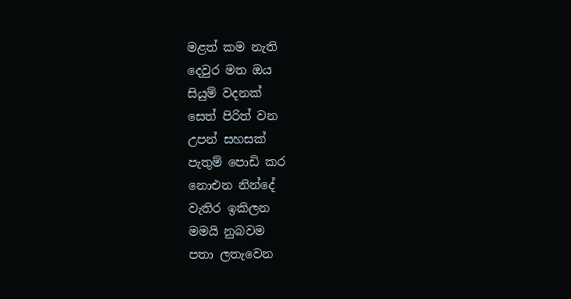මළත් කම නැති
දෙවුර මත ඔය
සියුම් වදනක්
සෙත් පිරිත් වන
උපන් සහසක්
පැතුම් පොඩි කර
නොඑන නින්දේ
වැතිර ඉකිලන
මමයි නුබවම
පතා ලතැවෙන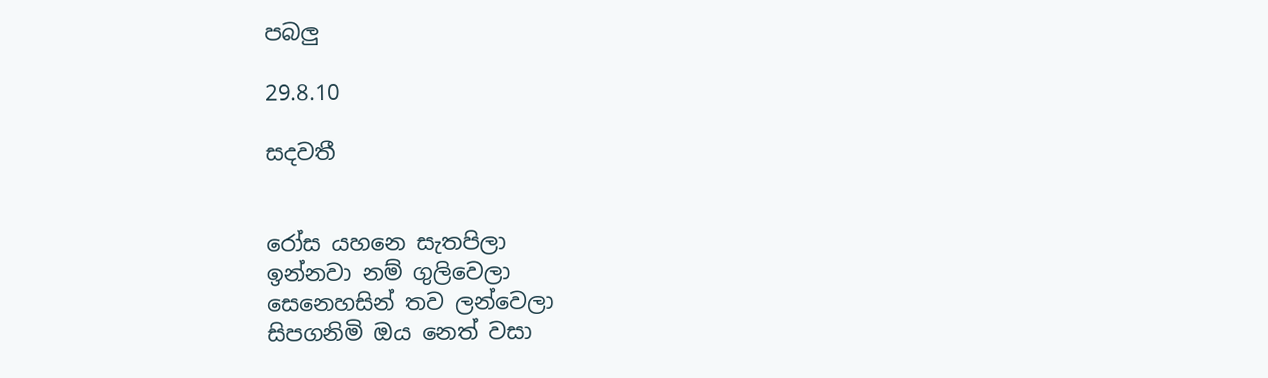පබලු

29.8.10

සදවතී


රෝස යහනෙ සැතපිලා
ඉන්නවා නම් ගුලිවෙලා
සෙනෙහසින් තව ලන්වෙලා
සිපගනිමි ඔය නෙත් වසා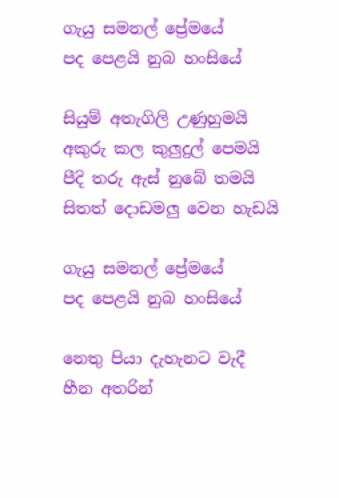ගැයු සමනල් ප්‍රේමයේ
පද පෙළයි නුබ හංසියේ

සියුම් අතැගිලි උණුහුමයි
අකුරු කල කුලුදුල් පෙමයි
පීදි තරු ඇස් නුබේ තමයි
සිතත් දොඩමලු වෙන හැඩයි

ගැයු සමනල් ප්‍රේමයේ
පද පෙළයි නුබ හංසියේ

නෙතු පියා දැහැනට වැදී
හීන අතරින්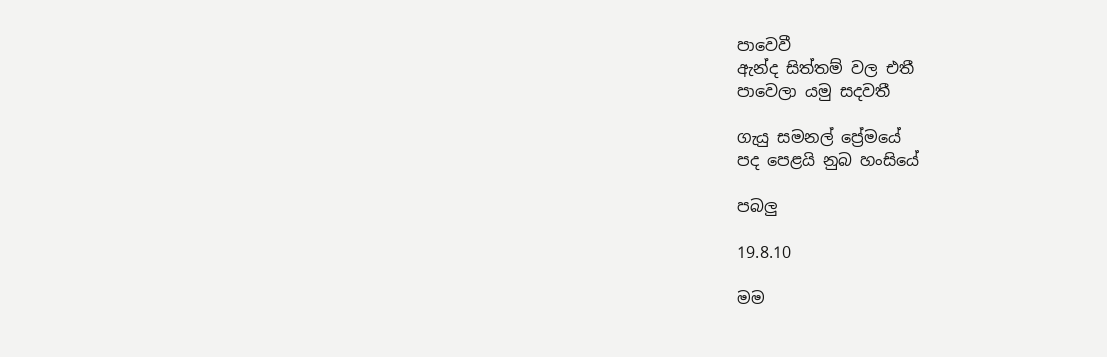පාවෙවී
ඇන්ද සිත්තම් වල එතී
පාවෙලා යමු සදවතී

ගැයු සමනල් ප්‍රේමයේ
පද පෙළයි නුබ හංසියේ

පබලු

19.8.10

මම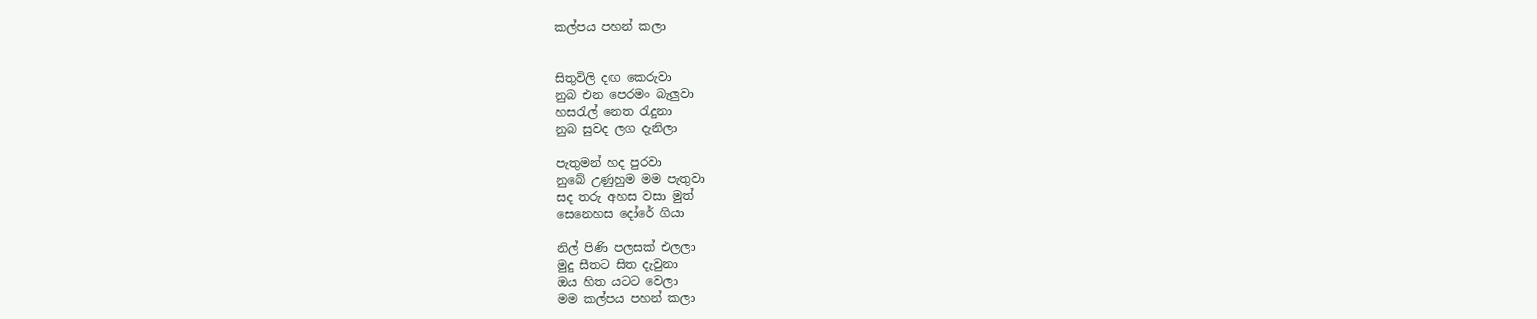කල්පය පහන් කලා


සිතුවිලි දඟ කෙරුවා
නුබ එන පෙරමං බැලුවා
හසරැල් නෙත රැදුනා
නුබ සුවද ලග දැනිලා

පැතුමන් හද පුරවා
නුබේ උණුහුම මම පැතුවා
සද තරු අහස වසා මුත්
සෙනෙහස දෝරේ ගියා

නිල් පිණි පලසක් එලලා
මුදු සීතට සිත දැවුනා
ඔය හිත යටට වෙලා
මම කල්පය පහන් කලා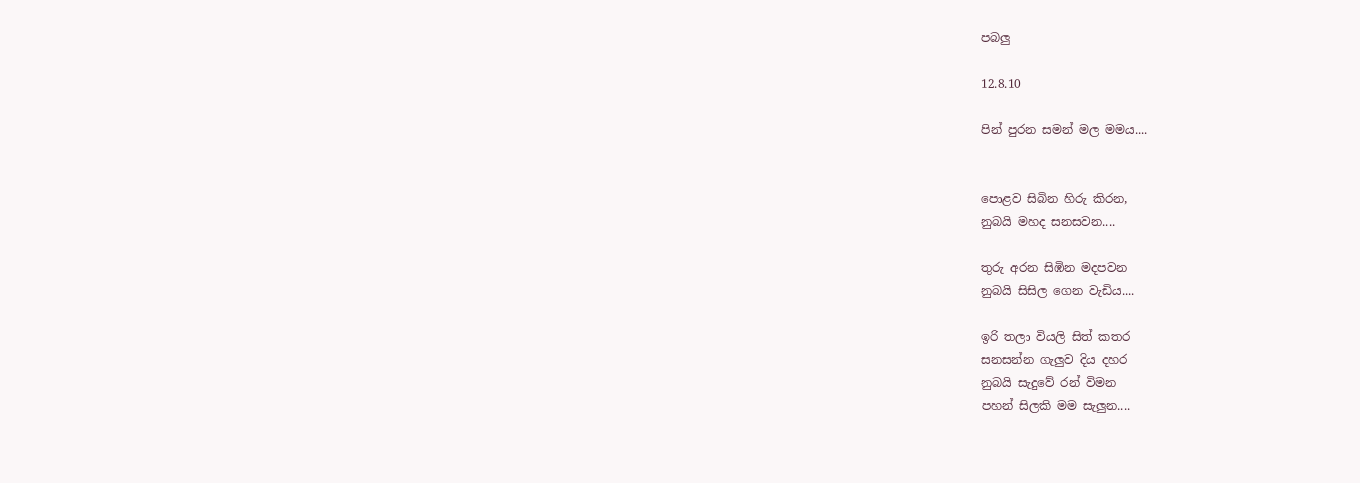පබලු

12.8.10

පින් පුරන සමන් මල මමය....


පොළව සිබින හිරු කිරන,
නුබයි මහද සනසවන....

තුරු අරන සිඹින මදපවන
නුබයි සිසිල ගෙන වැඩිය....

ඉරි තලා වියලි සිත් කතර
සනසන්න ගැලුව දිය දහර
නුබයි සැදුවේ රන් විමන
පහන් සිලකි මම සැලුන....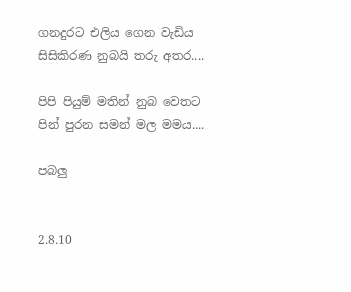ගනදුරට එලිය ගෙන වැඩිය
සිසිකිරණ නුබයි තරු අතර....

පිපි පියුම් මතින් නුබ වෙතට
පින් පුරන සමන් මල මමය....

පබලු


2.8.10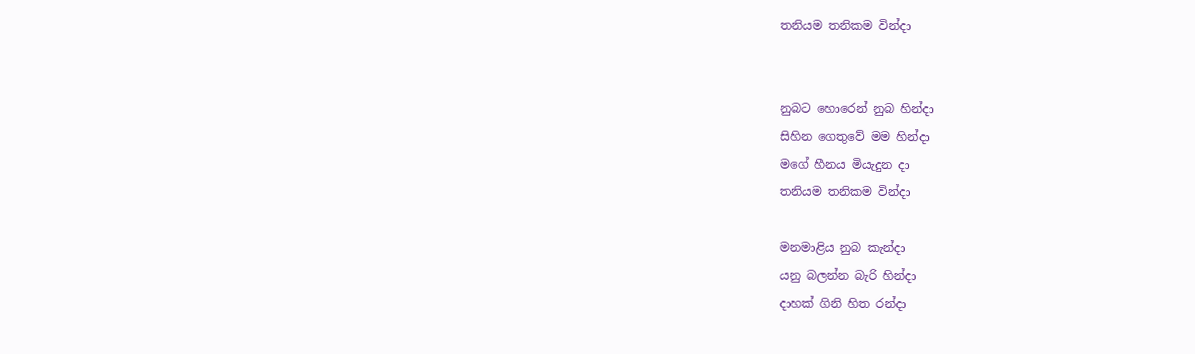තනියම තනිකම වින්දා


නුබට හොරෙන් නුබ හින්දා
සිහින ගෙතුවේ මම හින්දා
මගේ හීනය මියැදුන දා
තනියම තනිකම වින්දා

මනමාළිය නුබ කැන්දා
යනු බලන්න බැරි හින්දා
දාහක් ගිනි හිත රන්දා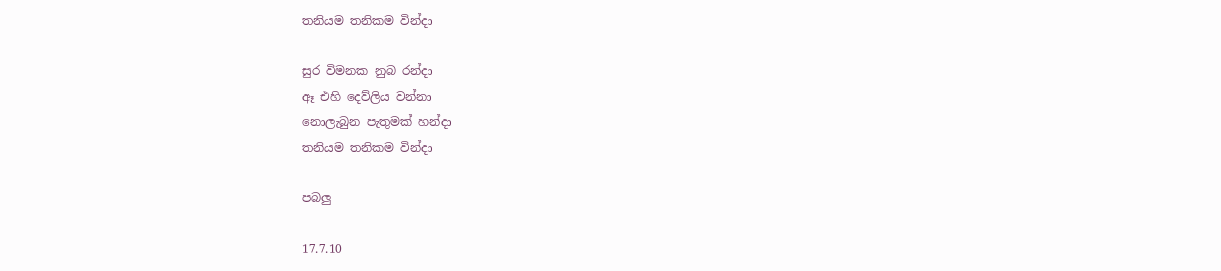තනියම තනිකම වින්දා

සුර විමනක නුබ රන්දා
ඈ එහි දෙව්ලිය වන්නා
නොලැබුන පැතුමක් හන්දා
තනියම තනිකම වින්දා

පබලු

17.7.10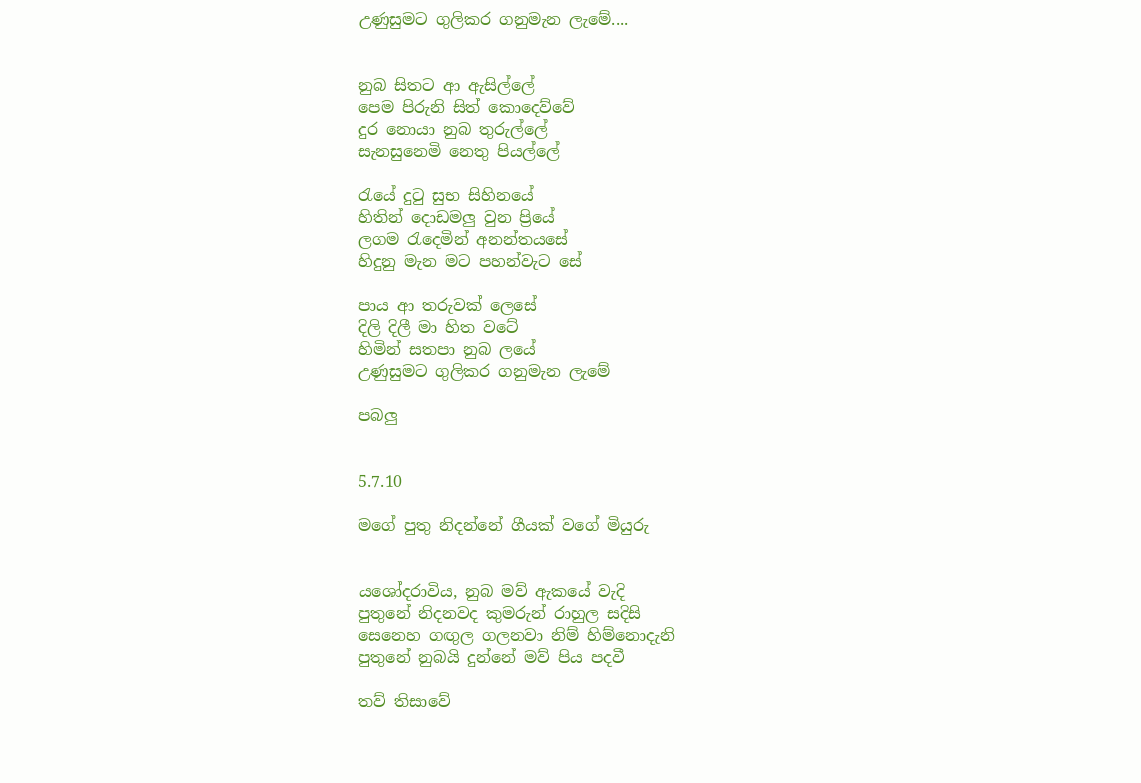උණුසුමට ගුලිකර ගනුමැන ලැමේ....


නුබ සිතට ආ ඇසිල්ලේ
පෙම පිරුනි සිත් කොදෙව්වේ
දුර නොයා නුබ තුරුල්ලේ
සැනසුනෙමි නෙතු පියල්ලේ

රැයේ දුටු සුභ සිහිනයේ
හිතින් දොඩමලු වුන ප්‍රියේ
ලගම රැදෙමින් අනන්තයසේ
හිදුනු මැන මට පහන්වැට සේ

පාය ආ තරුවක් ලෙසේ
දිලි දිලී මා හිත වටේ
හිමින් සතපා නුබ ලයේ
උණුසුමට ගුලිකර ගනුමැන ලැමේ

පබලු


5.7.10

මගේ පුතු නිදන්නේ ගීයක් වගේ මියුරු


යශෝදරාවිය, නුබ මව් ඇකයේ වැදි
පුතුනේ නිදනවද කුමරුන් රාහුල සදිසි
සෙනෙහ ගඟුල ගලනවා නිම් හිම්නොදැනි
පුතුනේ නුබයි දුන්නේ මව් පිය පදවී

තව් තිසාවේ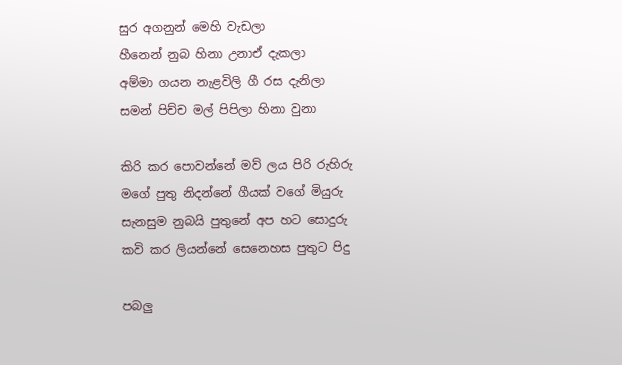සුර අගනුන් මෙහි වැඩලා
හීනෙන් නුබ හිනා උනාඒ දැකලා
අම්මා ගයන නැළවිලි ගී රස දැනිලා
සමන් පිච්ච මල් පිපිලා හිනා වුනා

කිරි කර පොවන්නේ මව් ලය පිරි රුහිරු
මගේ පුතු නිදන්නේ ගීයක් වගේ මියුරු
සැනසුම නුබයි පුතුනේ අප හට සොදුරු
කවි කර ලියන්නේ සෙනෙහස පුතුට පිදු

පබලු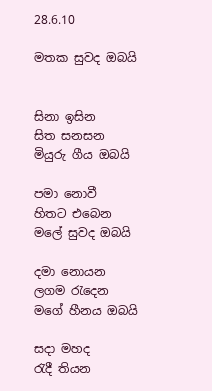28.6.10

මතක සුවද ඔබයි


සිනා ඉසින
සිත සනසන
මියුරු ගීය ඔබයි

පමා නොවී
හිතට එබෙන
මලේ සුවද ඔබයි

දමා නොයන
ලගම රැදෙන
මගේ හීනය ඔබයි

සදා මහද
රැදී තියන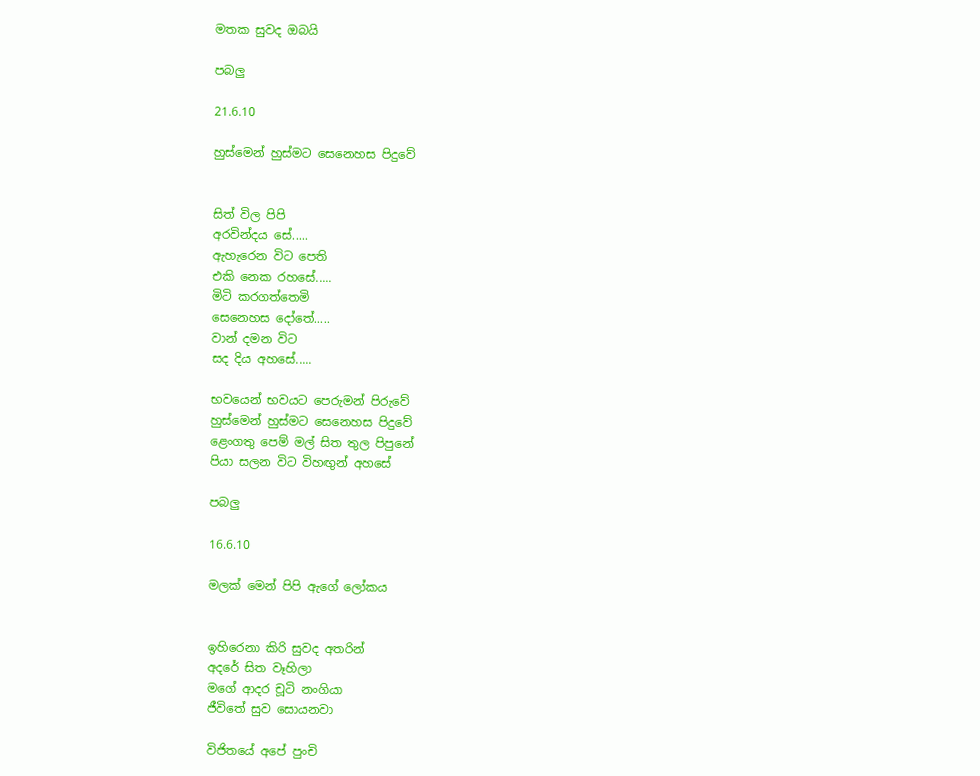මතක සුවද ඔබයි

පබලු

21.6.10

හුස්මෙන් හුස්මට සෙනෙහස පිදුවේ


සිත් විල පිපි
අරවින්දය සේ.....
ඇහැරෙන විට පෙති
එකි නෙක රහසේ.....
මිටි කරගත්තෙමි
සෙනෙහස දෝතේ.....
වාන් දමන විට
සද දිය අහසේ.....

භවයෙන් භවයට පෙරුමන් පිරුවේ
හුස්මෙන් හුස්මට සෙනෙහස පිදුවේ
ළෙංගතු පෙම් මල් සිත තුල පිපුනේ
පියා සලන විට විහඟුන් අහසේ

පබලු

16.6.10

මලක් මෙන් පිපි ඇගේ ලෝකය


ඉහිරෙනා කිරි සුවද අතරින්
අදරේ සිත වෑහිලා
මගේ ආදර චූටි නංගියා
ජීවිතේ සුව සොයනවා

විජිතයේ අපේ පුංචි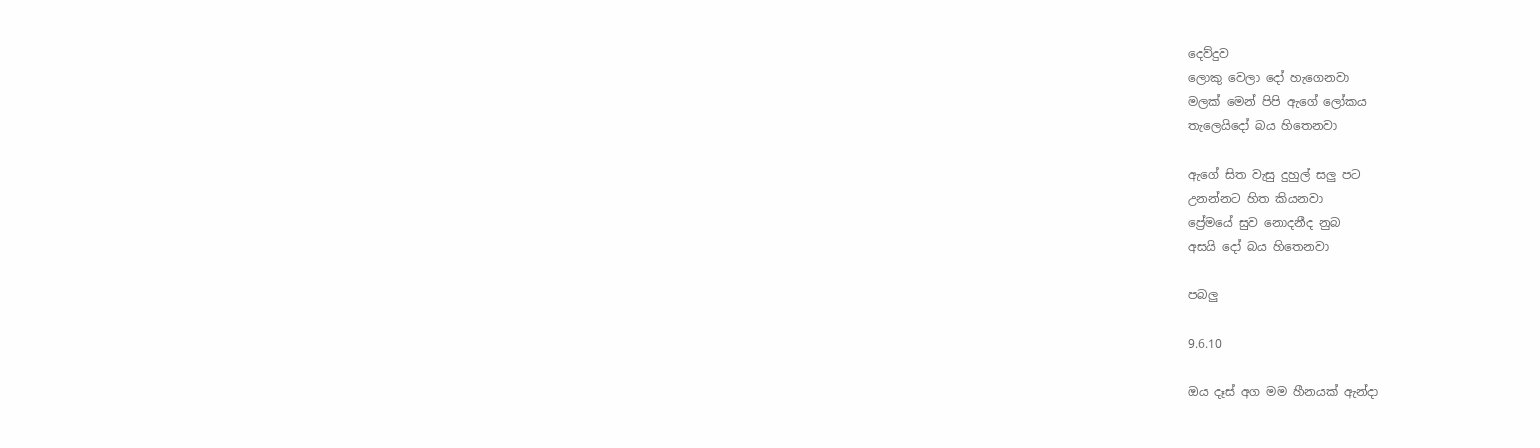දෙව්දුව
ලොකු වෙලා දෝ හැගෙනවා
මලක් මෙන් පිපි ඇගේ ලෝකය
තැලෙයිදෝ බය හිතෙනවා

ඇගේ සිත වැසු දුහුල් සලු පට
උනන්නට හිත කියනවා
ප්‍රේමයේ සුව නොදනීද නුබ
අසයි දෝ බය හිතෙනවා

පබලු

9.6.10

ඔය දෑස් අග මම හීනයක් ඇන්දා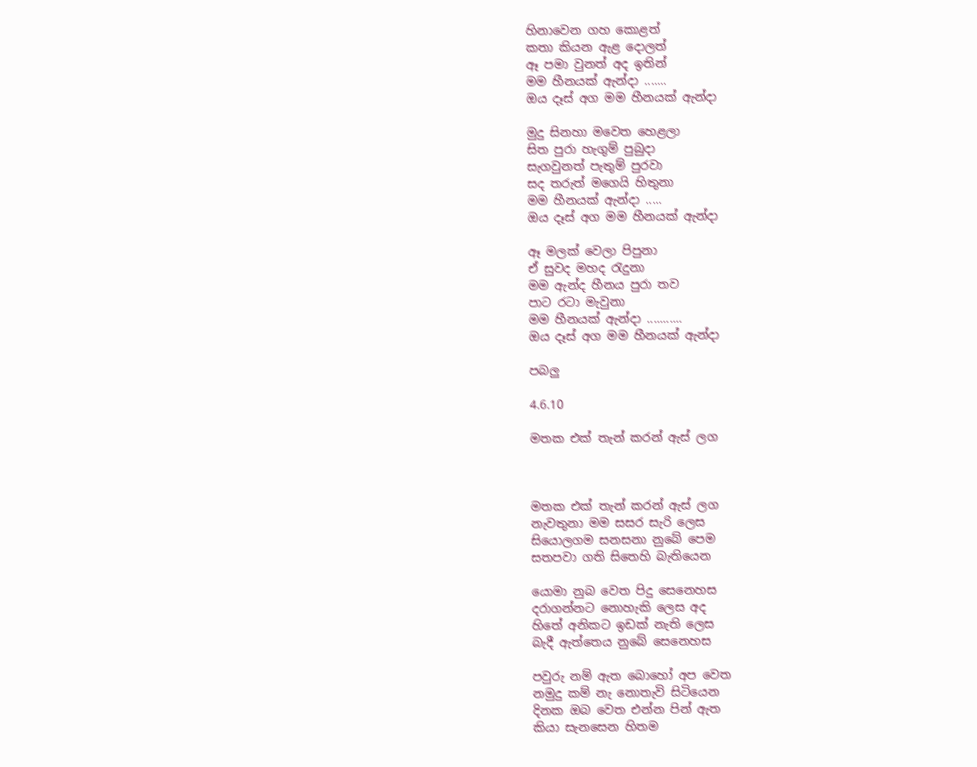හිනාවෙන ගහ කොළත්
කතා කියන ඇළ දොලත්
ඈ පමා වුනත් අද ඉතින්
මම හීනයක් ඇන්දා .......
ඔය දෑස් අග මම හීනයක් ඇන්දා

මුදු සිනහා මවෙත හෙළලා
සිත පුරා හැගුම් පුබුදා
සැගවුනත් පැතුම් පුරවා
සද තරුත් මගෙයි හිතුනා
මම හීනයක් ඇන්දා .....
ඔය දෑස් අග මම හීනයක් ඇන්දා

ඈ මලක් වෙලා පිපුනා
ඒ සුවද මහද රැදුනා
මම ඇන්ද හීනය පුරා තව
පාට රටා මැවුනා
මම හීනයක් ඇන්දා ...........
ඔය දෑස් අග මම හීනයක් ඇන්දා

පබලු

4.6.10

මතක එක් තැන් කරන් ඇස් ලග



මතක එක් තැන් කරන් ඇස් ලග
නැවතුනා මම සසර සැරි ලෙස
සියොලගම සනසනා නුබේ පෙම
සතපවා ගති සිතෙහි බැතියෙන

යොමා නුබ වෙත පිදු සෙනෙහස
දරාගන්නට නොහැකි ලෙස අද
හිතේ අනිකට ඉඩක් නැති ලෙස
බැදී ඇත්තෙය නුබේ සෙනෙහස

පවුරු නම් ඇත බොහෝ අප වෙත
නමුදු කම් නැ නොතැවි සිටියෙන
දිනක ඔබ වෙත එන්න පින් ඇත
කියා සැනසෙන හිතම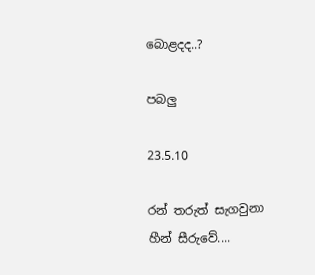බොළදද..?

පබලු

23.5.10

රන් තරුත් සැගවුනා හීන් සීරුවේ....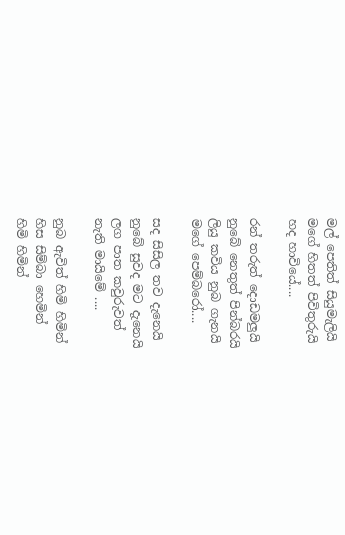මල් පෙතිත් සියුමැලියි
මගේ හිතත් පිවිතුරුයි
හද හාවියේ....

රන් තරුත් දොඩමලුයි
නුබේ නෙතුත් පින්බරයි
ලියු කවිය නුබ ගැනයි
මගේ පෙම්බරෝ....

සද සිසිල තව දැනෙයි
නුබේ සුවද මට දැනෙයි
ලග පාත කවුරුවත්
නැති මායිමේ ....

නුබ ඇවිත් හිමි හිමින්
හිස සිම්බා හෙමින්
හිමි හිමින්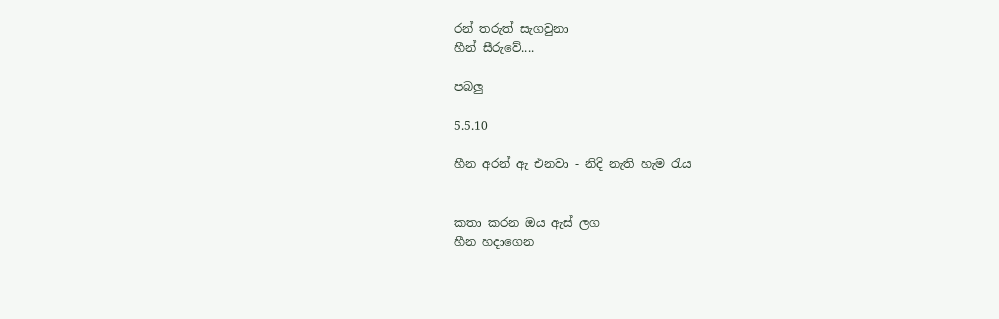රන් තරුත් සැගවුනා
හීන් සීරුවේ....

පබලු

5.5.10

හීන අරන් ඇ එනවා - නිදි නැති හැම රැය


කතා කරන ඔය ඇස් ලග
හීන හදාගෙන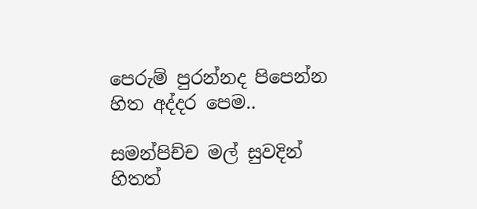පෙරුම් පුරන්නද පිපෙන්න
හිත අද්දර පෙම..

සමන්පිච්ච මල් සුවදින්
හිතත්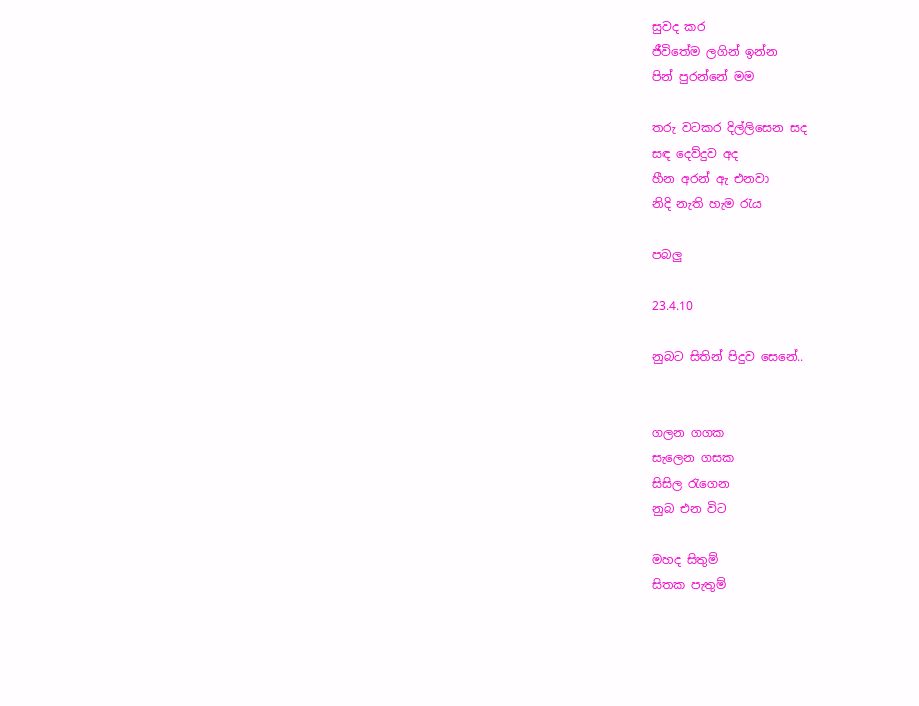සුවද කර
ජීවිතේම ලගින් ඉන්න
පින් පුරන්නේ මම

තරු වටකර දිල්ලිසෙන සද
සඳ දෙව්දුව අද
හීන අරන් ඇ එනවා
නිදි නැති හැම රැය

පබලු

23.4.10

නුබට සිතින් පිදුව සෙනේ..


ගලන ගගක
සැලෙන ගසක
සිසිල රැගෙන
නුබ එන විට

මහද සිතුම්
සිතක පැතුම්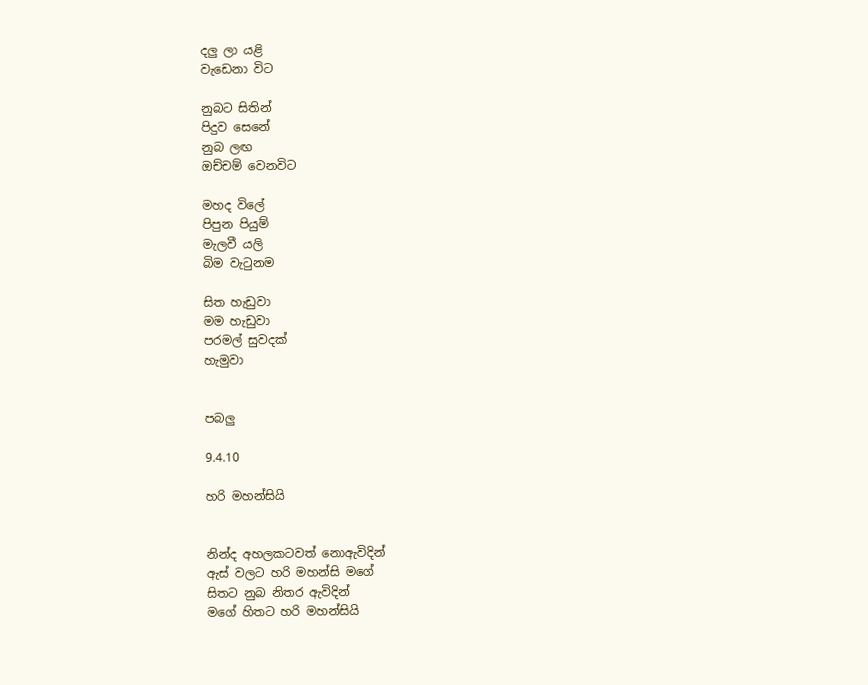දලු ලා යළි
වැඩෙනා විට

නුබට සිතින්
පිදුව සෙනේ
නුබ ලඟ
ඔච්චම් වෙනවිට

මහද විලේ
පිපුන පියුම්
මැලවී යලි
බිම වැටුනම

සිත හැඩුවා
මම හැඩුවා
පරමල් සුවදක්
හැමුවා


පබලු

9.4.10

හරි මහන්සියි


නින්ද අහලකටවත් නොඇවිදින්
ඇස් වලට හරි මහන්සි මගේ
සිතට නුබ නිතර ඇවිදින්
මගේ හිතට හරි මහන්සියි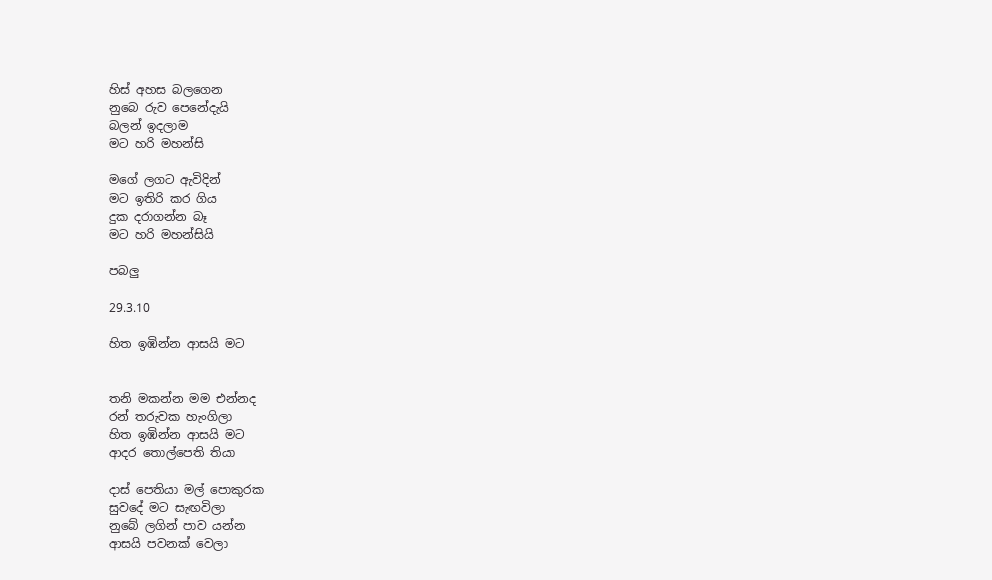හිස් අහස බලගෙන
නුබෙ රුව පෙනේදැයි
බලන් ඉදලාම
මට හරි මහන්සි

මගේ ලගට ඇවිදින්
මට ඉතිරි කර ගිය
දුක දරාගන්න බෑ
මට හරි මහන්සියි

පබලු

29.3.10

හිත ඉඹින්න ආසයි මට


තනි මකන්න මම එන්නද
රන් තරුවක හැංගිලා
හිත ඉඹින්න ආසයි මට
ආදර තොල්පෙති තියා

දාස් පෙතියා මල් පොකුරක
සුවදේ මට සැඟවිලා
නුබේ ලගින් පාව යන්න
ආසයි පවනක් වෙලා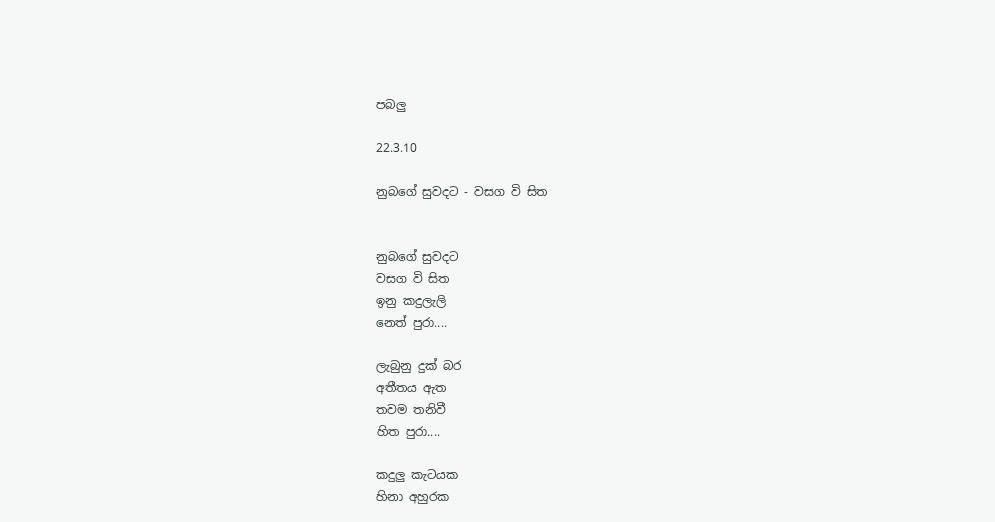පබලු

22.3.10

නුබගේ සුවදට - වසග වි සිත


නුබගේ සුවදට
වසග වි සිත
ඉනු කදුලැලි
නෙත් පුරා....

ලැබුනු දුක් බර
අතීතය ඇත
තවම තනිවී
හිත පුරා....

කදුලු කැටයක
හිනා අහුරක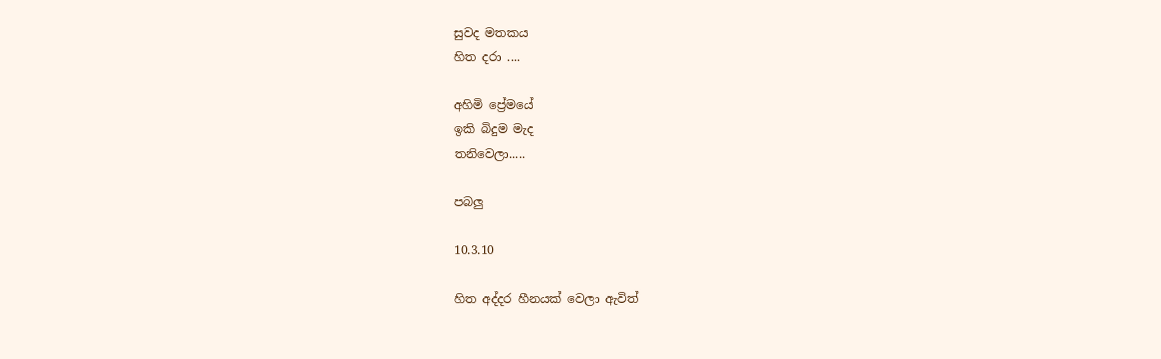සුවද මතකය
හිත දරා ....

අහිමි ප්‍රේමයේ
ඉකි බිදුම මැද
තනිවෙලා.....

පබලු

10.3.10

හිත අද්දර හීනයක් වෙලා ඇවිත්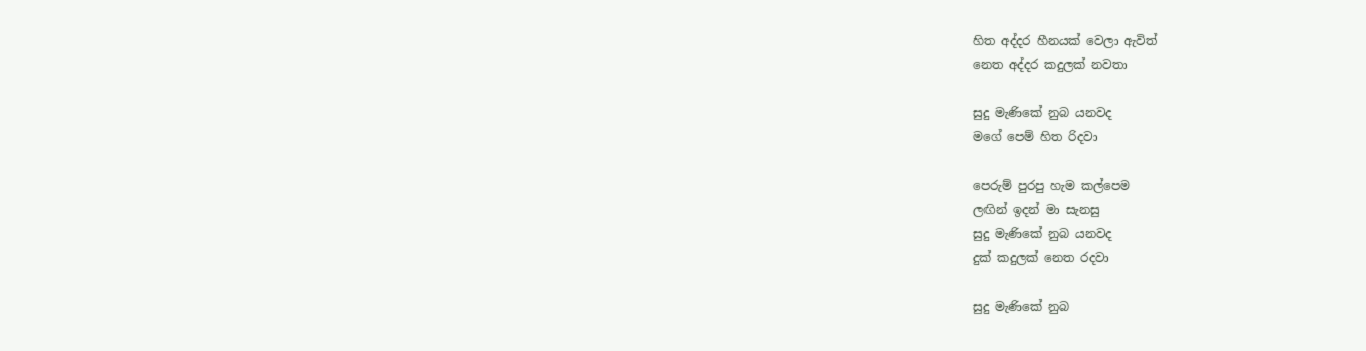හිත අද්දර හීනයක් වෙලා ඇවිත්
නෙත අද්දර කදුලක් නවතා

සුදු මැණිකේ නුබ යනවද
මගේ පෙම් හිත රිදවා

පෙරුම් පුරපු හැම කල්පෙම
ලඟින් ඉදන් මා සැනසු
සුදු මැණිකේ නුබ යනවද
දුක් කදුලක් නෙත රදවා

සුදු මැණිකේ නුබ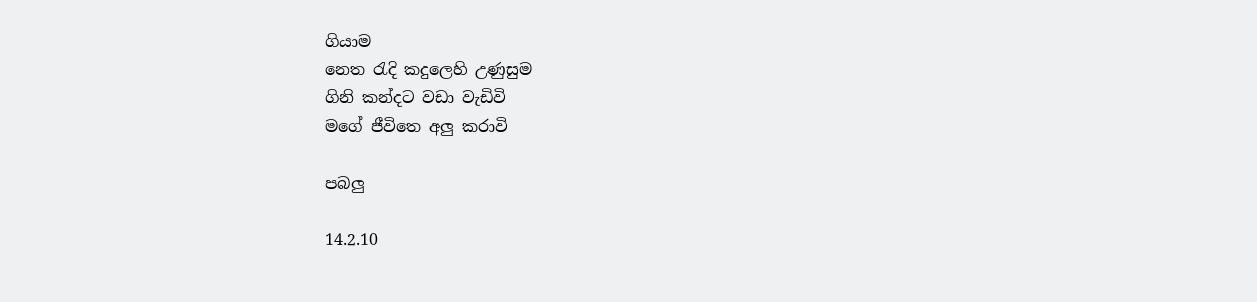ගියාම
නෙත රැදි කදුලෙහි උණුසුම
ගිනි කන්දට වඩා වැඩිවි
මගේ ජීවිතෙ අලු කරාවි

පබලු

14.2.10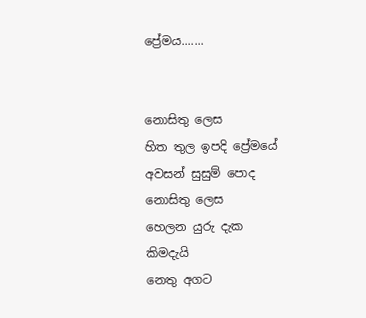ප්‍රේමය.......


නොසිතු ලෙස
හිත තුල ඉපදි ප්‍රේමයේ
අවසන් සුසුම් පොද
නොසිතු ලෙස
හෙලන යුරු දැක
කිමදැයි
නෙතු අගට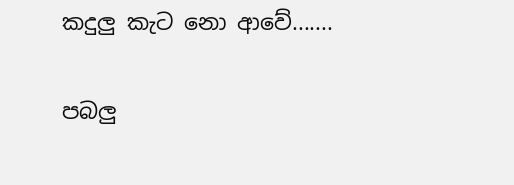කදුලු කැට නො ආවේ.......

පබලු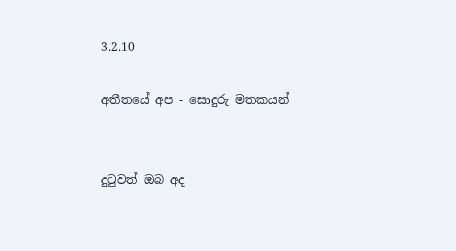3.2.10

අතීතයේ අප - සොදුරු මතකයන්


දුටුවත් ඔබ අද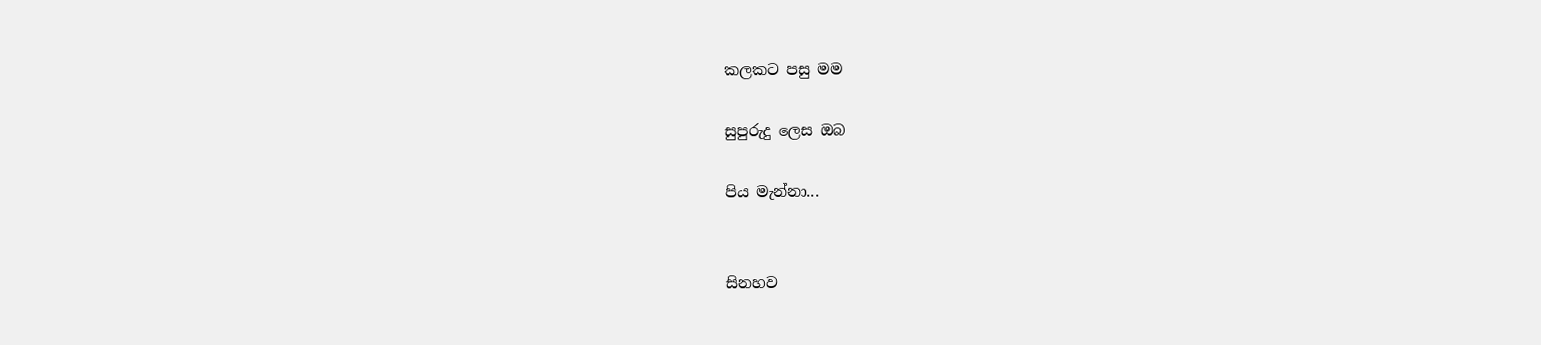කලකට පසු මම

සුපුරුදු ලෙස ඔබ

පිය මැන්නා...


සිනහව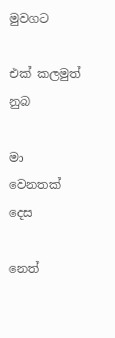මුවගට

එක් කලමුත් නුබ

මා වෙනතක් දෙස

නෙත්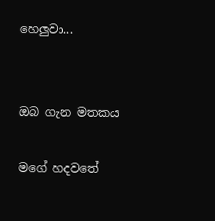හෙලුවා...


ඔබ ගැන මතකය

මගේ හදවතේ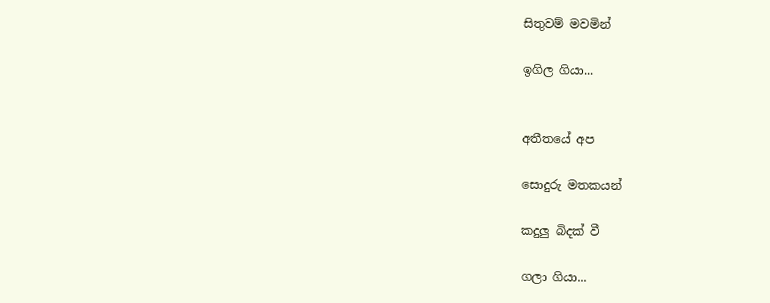සිතුවම් මවමින්

ඉගිල ගියා...


අතීතයේ අප

සොදුරු මතකයන්

කදුලු බිදක් වී

ගලා ගියා...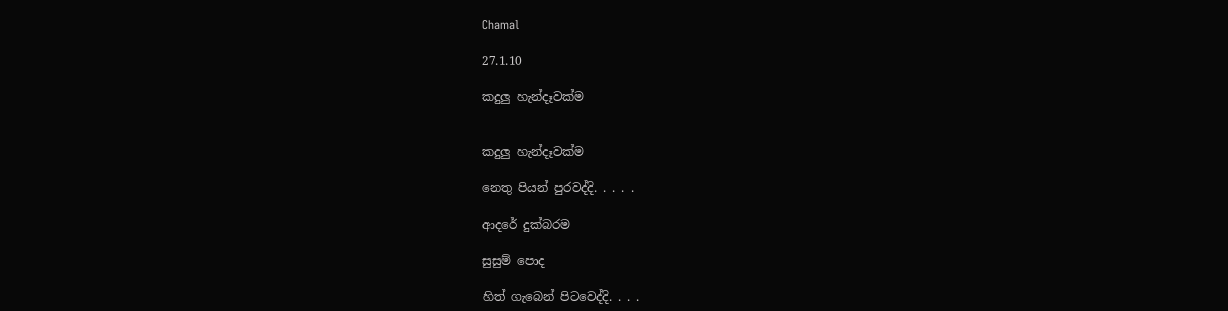Chamal

27.1.10

කදුලු හැන්දෑවක්ම


කදුලු හැන්දෑවක්ම

නෙතු පියන් පුරවද්දි. . . . .

ආදරේ දුක්බරම

සුසුම් පොද

හිත් ගැබෙන් පිටවෙද්දි. . . .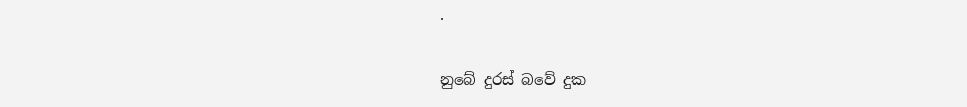.

නුබේ දුරස් බවේ දුක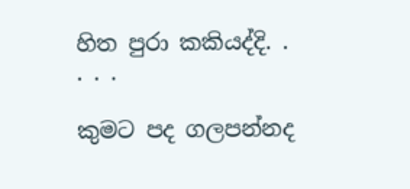හිත පුරා කකියද්දි. . . . .

කුමට පද ගලපන්නද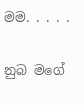මම. . . . .

නුබ මගේ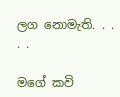ලග නොමැති. . . . .

මගේ කවි